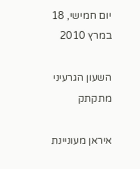יום חמישי, 18 במרץ 2010

השעון הגרעיני מתקתק

איראן מעוניינת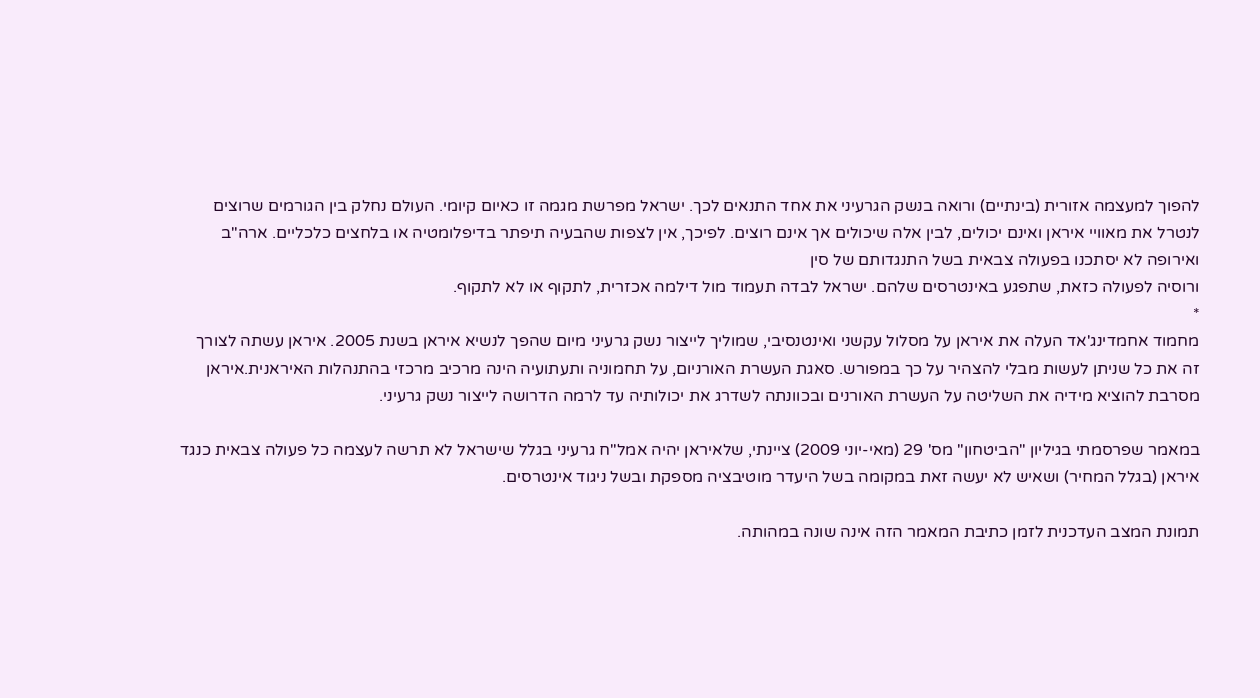להפוך למעצמה אזורית (בינתיים) ורואה בנשק הגרעיני את אחד התנאים לכך. ישראל מפרשת מגמה זו כאיום קיומי. העולם נחלק בין הגורמים שרוצים לנטרל את מאוויי איראן ואינם יכולים, לבין אלה שיכולים אך אינם רוצים. לפיכך, אין לצפות שהבעיה תיפתר בדיפלומטיה או בלחצים כלכליים. ארה"ב ואירופה לא יסתכנו בפעולה צבאית בשל התנגדותם של סין
ורוסיה לפעולה כזאת, שתפגע באינטרסים שלהם. ישראל לבדה תעמוד מול דילמה אכזרית, לתקוף או לא לתקוף.
*
מחמוד אחמדינג'אד העלה את איראן על מסלול עקשני ואינטנסיבי, שמוליך לייצור נשק גרעיני מיום שהפך לנשיא איראן בשנת 2005. איראן עשתה לצורך זה את כל שניתן לעשות מבלי להצהיר על כך במפורש. סאגת העשרת האורניום, על תחמוניה ותעתועיה הינה מרכיב מרכזי בהתנהלות האיראנית.איראן מסרבת להוציא מידיה את השליטה על העשרת האורנים ובכוונתה לשדרג את יכולותיה עד לרמה הדרושה לייצור נשק גרעיני.

במאמר שפרסמתי בגיליון "הביטחון" מס' 29 (מאי-יוני 2009) ציינתי, שלאיראן יהיה אמל"ח גרעיני בגלל שישראל לא תרשה לעצמה כל פעולה צבאית כנגד איראן (בגלל המחיר) ושאיש לא יעשה זאת במקומה בשל היעדר מוטיבציה מספקת ובשל ניגוד אינטרסים.

תמונת המצב העדכנית לזמן כתיבת המאמר הזה אינה שונה במהותה.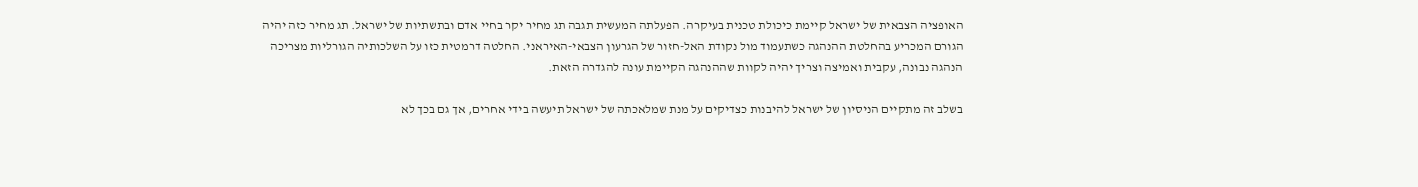האופציה הצבאית של ישראל קיימת כיכולת טכנית בעיקרה. הפעלתה המעשית תגבה תג מחיר יקר בחיי אדם ובתשתיות של ישראל. תג מחיר כזה יהיה הגורם המכריע בהחלטת ההנהגה כשתעמוד מול נקודת האל-חזור של הגרעון הצבאי-האיראני. החלטה דרמטית כזו על השלכותיה הגורליות מצריכה הנהגה נבונה, עקבית ואמיצה וצריך יהיה לקוות שההנהגה הקיימת עונה להגדרה הזאת.

בשלב זה מתקיים הניסיון של ישראל להיבנות כצדיקים על מנת שמלאכתה של ישראל תיעשה בידי אחרים, אך גם בכך לא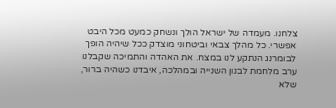צלחנו. מעמדה של ישראל הולך ונשחק כמעט מכל היבט אפשרי. כל מהלך צבאי וביטחוני מוצדק ככל שיהיה הופך לבומרנג הנתקע לנו במצח. את האהדה והתמיכה שקבלנו ערב מלחמת לבנון השנייה ובמהלכה, איבדנו כשהיה ברור, שלא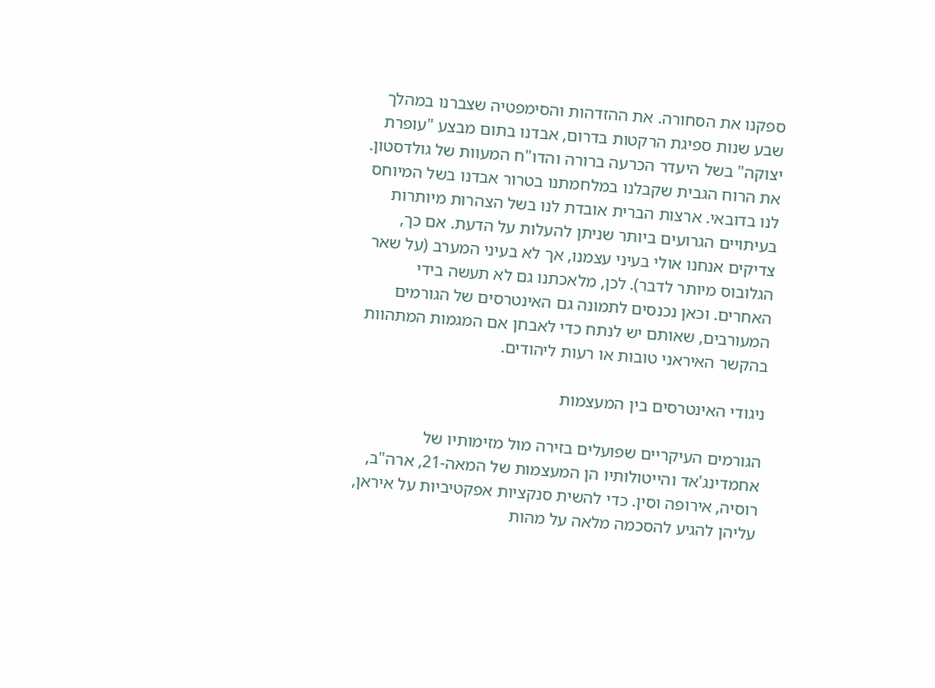ספקנו את הסחורה. את ההזדהות והסימפטיה שצברנו במהלך שבע שנות ספיגת הרקטות בדרום, אבדנו בתום מבצע "עופרת יצוקה" בשל היעדר הכרעה ברורה והדו"ח המעוות של גולדסטון. את הרוח הגבית שקבלנו במלחמתנו בטרור אבדנו בשל המיוחס לנו בדובאי. ארצות הברית אובדת לנו בשל הצהרות מיותרות בעיתויים הגרועים ביותר שניתן להעלות על הדעת. אם כך, צדיקים אנחנו אולי בעיני עצמנו, אך לא בעיני המערב (על שאר הגלובוס מיותר לדבר). לכן, מלאכתנו גם לא תעשה בידי האחרים. וכאן נכנסים לתמונה גם האינטרסים של הגורמים המעורבים, שאותם יש לנתח כדי לאבחן אם המגמות המתהוות בהקשר האיראני טובות או רעות ליהודים.

ניגודי האינטרסים בין המעצמות

הגורמים העיקריים שפועלים בזירה מול מזימותיו של אחמדינג'אד והייטולותיו הן המעצמות של המאה-21, ארה"ב, רוסיה, אירופה וסין. כדי להשית סנקציות אפקטיביות על איראן, עליהן להגיע להסכמה מלאה על מהות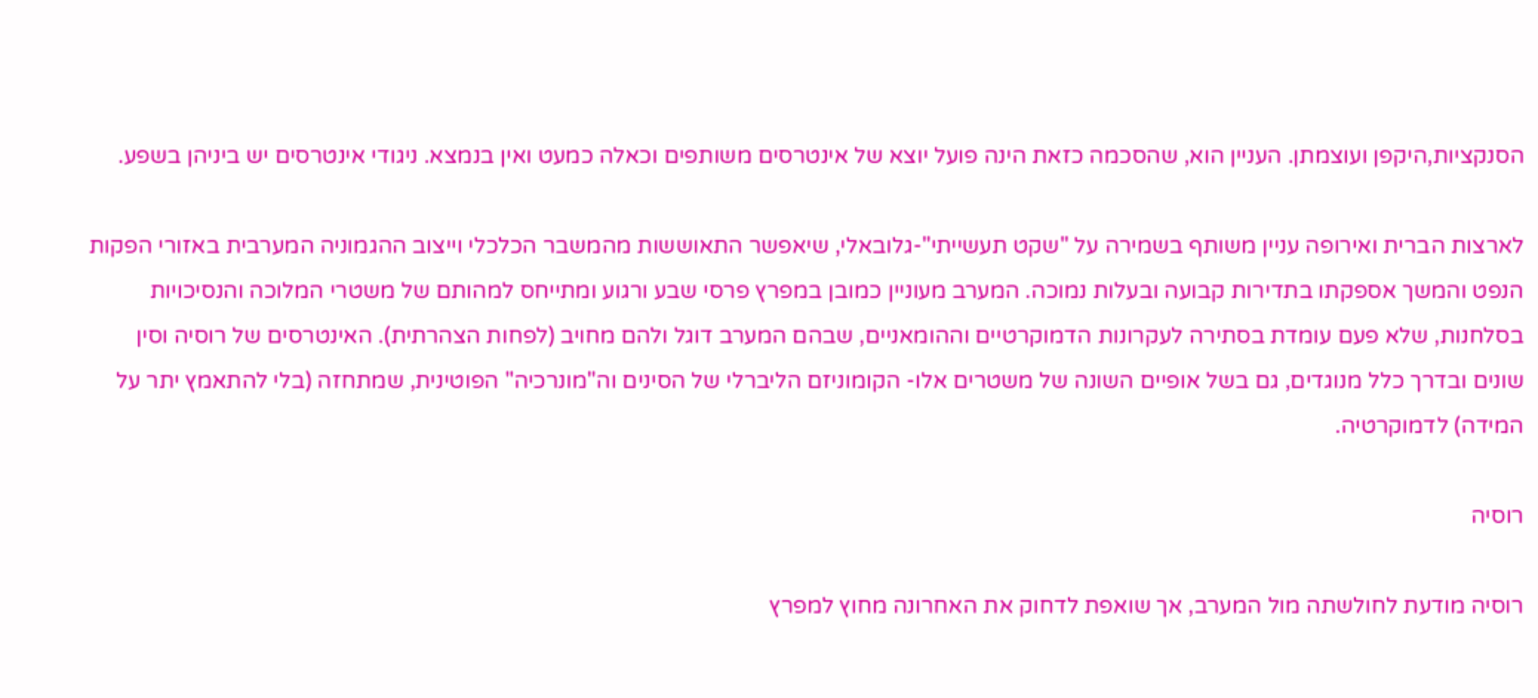הסנקציות,היקפן ועוצמתן. העניין הוא, שהסכמה כזאת הינה פועל יוצא של אינטרסים משותפים וכאלה כמעט ואין בנמצא. ניגודי אינטרסים יש ביניהן בשפע.

לארצות הברית ואירופה עניין משותף בשמירה על "שקט תעשייתי"-גלובאלי, שיאפשר התאוששות מהמשבר הכלכלי וייצוב ההגמוניה המערבית באזורי הפקות הנפט והמשך אספקתו בתדירות קבועה ובעלות נמוכה. המערב מעוניין כמובן במפרץ פרסי שבע ורגוע ומתייחס למהותם של משטרי המלוכה והנסיכויות בסלחנות, שלא פעם עומדת בסתירה לעקרונות הדמוקרטיים וההומאניים, שבהם המערב דוגל ולהם מחויב (לפחות הצהרתית). האינטרסים של רוסיה וסין שונים ובדרך כלל מנוגדים, גם בשל אופיים השונה של משטרים אלו- הקומוניזם הליברלי של הסינים וה"מונרכיה" הפוטינית, שמתחזה (בלי להתאמץ יתר על המידה) לדמוקרטיה.

רוסיה

רוסיה מודעת לחולשתה מול המערב, אך שואפת לדחוק את האחרונה מחוץ למפרץ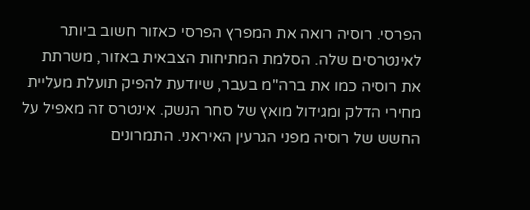הפרסי. רוסיה רואה את המפרץ הפרסי כאזור חשוב ביותר לאינטרסים שלה. הסלמת המתיחות הצבאית באזור, משרתת את רוסיה כמו את ברה"מ בעבר, שיודעת להפיק תועלת מעליית מחירי הדלק ומגידול מואץ של סחר הנשק. אינטרס זה מאפיל על החשש של רוסיה מפני הגרעין האיראני. התמרונים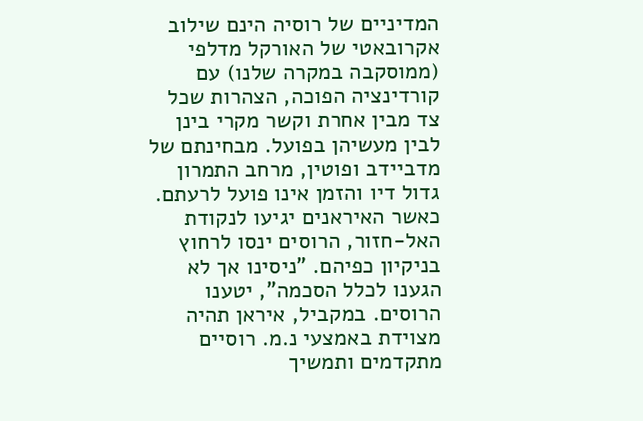המדיניים של רוסיה הינם שילוב אקרובאטי של האורקל מדלפי (ממוסקבה במקרה שלנו) עם קורדינציה הפוכה, הצהרות שכל צד מבין אחרת וקשר מקרי בינן לבין מעשיהן בפועל. מבחינתם של מדביידב ופוטין, מרחב התמרון גדול דיו והזמן אינו פועל לרעתם. כאשר האיראנים יגיעו לנקודת האל-חזור, הרוסים ינסו לרחוץ בניקיון כפיהם. "ניסינו אך לא הגענו לכלל הסכמה", יטענו הרוסים. במקביל, איראן תהיה מצוידת באמצעי נ.מ. רוסיים מתקדמים ותמשיך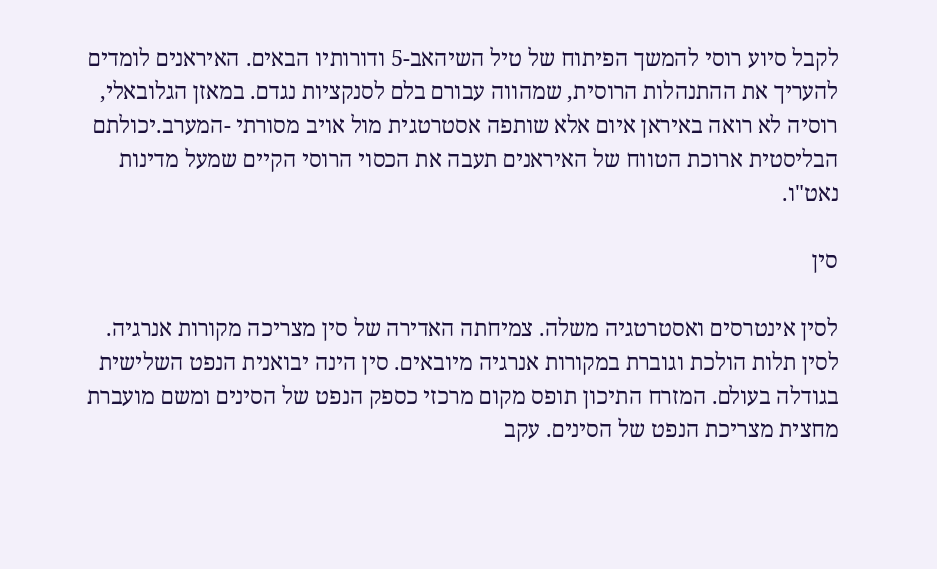לקבל סיוע רוסי להמשך הפיתוח של טיל השיהאב-5 ודורותיו הבאים. האיראנים לומדים להעריך את ההתנהלות הרוסית, שמהווה עבורם בלם לסנקציות נגדם. במאזן הגלובאלי, רוסיה לא רואה באיראן איום אלא שותפה אסטרטגית מול אויב מסורתי -המערב.יכולתם הבליסטית ארוכת הטווח של האיראנים תעבה את הכסוי הרוסי הקיים שמעל מדינות נאט"ו.

סין

לסין אינטרסים ואסטרטגיה משלה. צמיחתה האדירה של סין מצריכה מקורות אנרגיה. לסין תלות הולכת וגוברת במקורות אנרגיה מיובאים. סין הינה יבואנית הנפט השלישית בגודלה בעולם. המזרח התיכון תופס מקום מרכזי כספק הנפט של הסינים ומשם מועברת מחצית מצריכת הנפט של הסינים. עקב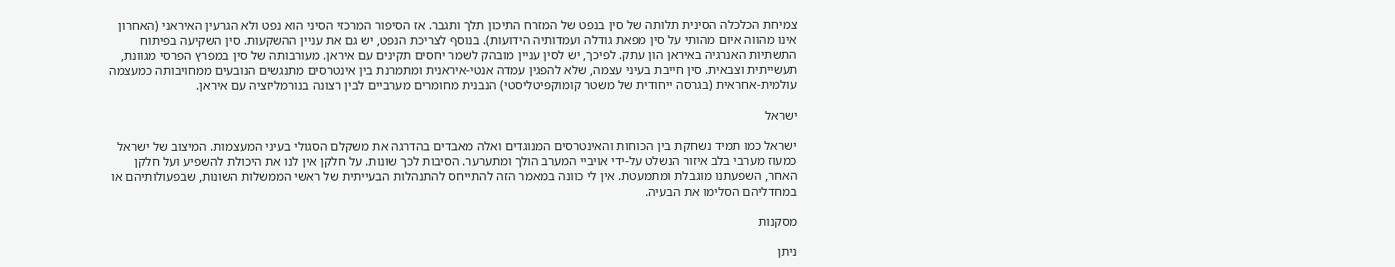צמיחת הכלכלה הסינית תלותה של סין בנפט של המזרח התיכון תלך ותגבר. אז הסיפור המרכזי הסיני הוא נפט ולא הגרעין האיראני (האחרון אינו מהווה איום מהותי על סין מפאת גודלה ועמדותיה הידועות). בנוסף לצריכת הנפט, יש גם את עניין ההשקעות. סין השקיעה בפיתוח התשתיות האנרגיה באיראן הון עתק. לפיכך, יש לסין עניין מובהק לשמר יחסים תקינים עם איראן. מעורבותה של סין במפרץ הפרסי מגוונת, תעשייתית וצבאית. סין חייבת בעיני עצמה, שלא להפגין עמדה אנטי-איראנית ומתמרנת בין אינטרסים מתנגשים הנובעים ממחויבותה כמעצמה עולמית-אחראית (בגרסה ייחודית של משטר קומוקפיטליסטי) הנבנית מחומרים מערביים לבין רצונה בנורמליזציה עם איראן.

ישראל

ישראל כמו תמיד נשחקת בין הכוחות והאינטרסים המנוגדים ואלה מאבדים בהדרגה את משקלם הסגולי בעיני המעצמות. המיצוב של ישראל כמעוז מערבי בלב איזור הנשלט על-ידי אויביי המערב הולך ומתערער. הסיבות לכך שונות. על חלקן אין לנו את היכולת להשפיע ועל חלקן האחר, השפעתנו מוגבלת ומתמעטת. אין לי כוונה במאמר הזה להתייחס להתנהלות הבעייתית של ראשי הממשלות השונות, שבפעולותיהם או במחדליהם הסלימו את הבעיה.

מסקנות

ניתן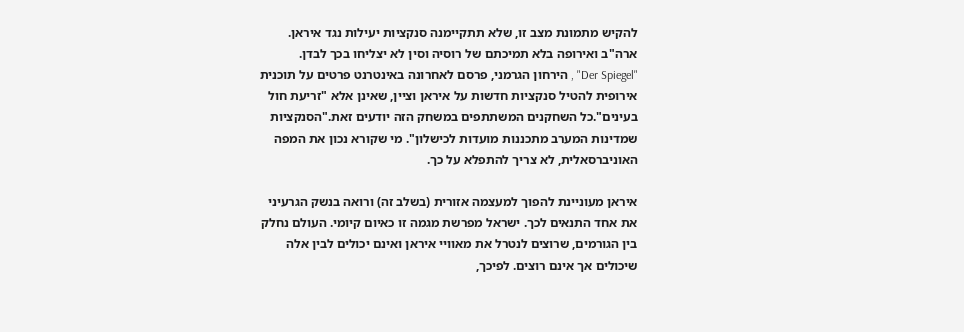להקיש מתמונת מצב זו, שלא תתקיימנה סנקציות יעילות נגד איראן. ארה"ב ואירופה בלא תמיכתם של רוסיה וסין לא יצליחו בכך לבדן.
"Der Spiegel" , הירחון הגרמני, פרסם לאחרונה באינטרנט פרטים על תוכנית אירופית להטיל סנקציות חדשות על איראן וציין, שאינן אלא "זריעת חול בעינים".כל השחקנים המשתתפים במשחק הזה יודעים זאת."הסנקציות שמדינות המערב מתכננות מועדות לכישלון". מי שקורא נכון את המפה האוניברסאלית, לא צריך להתפלא על כך.

איראן מעוניינת להפוך למעצמה אזורית (בשלב זה) ורואה בנשק הגרעיני את אחד התנאים לכך. ישראל מפרשת מגמה זו כאיום קיומי. העולם נחלק בין הגורמים, שרוצים לנטרל את מאוויי איראן ואינם יכולים לבין אלה שיכולים אך אינם רוצים. לפיכך,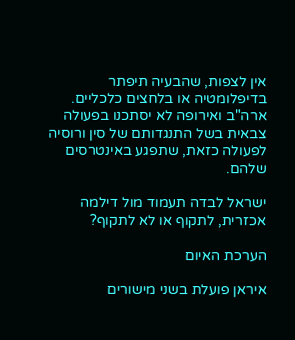אין לצפות, שהבעיה תיפתר בדיפלומטיה או בלחצים כלכליים.
ארה"ב ואירופה לא יסתכנו בפעולה צבאית בשל התנגדותם של סין ורוסיה לפעולה כזאת, שתפגע באינטרסים שלהם.

ישראל לבדה תעמוד מול דילמה אכזרית, לתקוף או לא לתקוף?

הערכת האיום

איראן פועלת בשני מישורים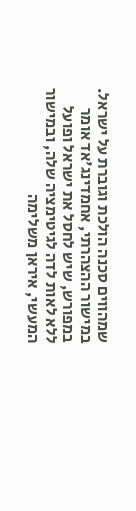שמהווים סכנה הולכת וגוברת על ישראל. במישור ההצהרתי, אחמדינג'אד אומר במפורש, שיש לחסל את ישראל ופועל ללא לאות לדה לגיטימציה שלה, ובמישור המעשי, איראן משלימה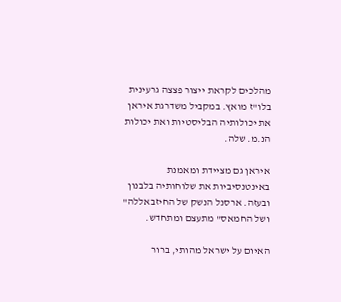מהלכים לקראת ייצור פצצה גרעינית בלו"ז מואץ. במקביל משדרגת איראן את יכולותיה הבליסטיות ואת יכולות הנ.מ. שלה.

איראן גם מציידת ומאמנת באינטנסיביות את שלוחותיה בלבנון ובעזה. ארסנל הנשק של החיזבאללה" ושל החמאס" מתעצם ומתחדש.

האיום על ישראל מהותי, ברור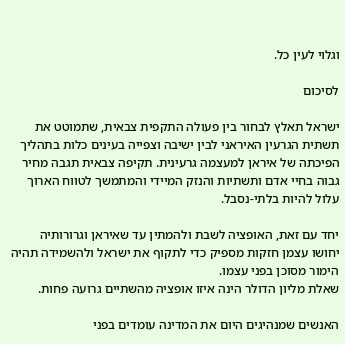וגלוי לעין כל.

לסיכום

ישראל תאלץ לבחור בין פעולה התקפית צבאית, שתמוטט את תשתית הגרעין האיראני לבין ישיבה וצפייה בעינים כלות בתהליך הפיכתה של איראן למעצמה גרעינית. תקיפה צבאית תגבה מחיר גבוה בחיי אדם ותשתיות והנזק המיידי והמתמשך לטווח הארוך עלול להיות בלתי-נסבל.

יחד עם זאת, האופציה לשבת ולהמתין עד שאיראן וגרורותיה יחושו עצמן חזקות מספיק כדי לתקוף את ישראל ולהשמידה תהיה הימור מסוכן בפני עצמו.
שאלת מליון הדולר הינה איזו אופציה מהשתיים גרועה פחות.

האנשים שמנהיגים היום את המדינה עומדים בפני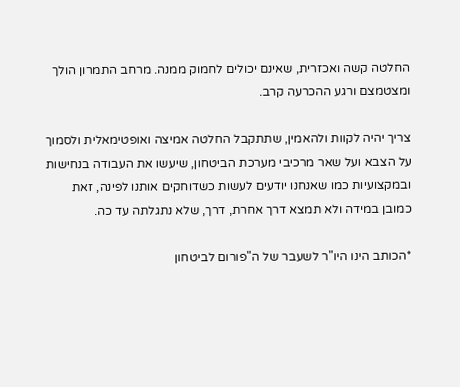החלטה קשה ואכזרית, שאינם יכולים לחמוק ממנה. מרחב התמרון הולך ומצטמצם ורגע ההכרעה קרב.

צריך יהיה לקוות ולהאמין, שתתקבל החלטה אמיצה ואופטימאלית ולסמוך על הצבא ועל שאר מרכיבי מערכת הביטחון, שיעשו את העבודה בנחישות ובמקצועיות כמו שאנחנו יודעים לעשות כשדוחקים אותנו לפינה, זאת כמובן במידה ולא תמצא דרך אחרת, דרך, שלא נתגלתה עד כה.

*הכותב הינו היו"ר לשעבר של ה"פורום לביטחון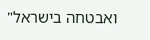ואבטחה בישראל"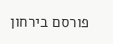פורסם בירחון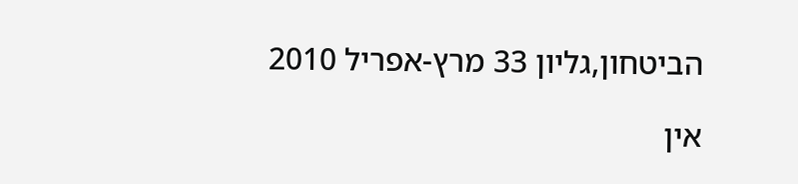הביטחון,גליון 33 מרץ-אפריל 2010

אין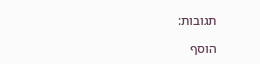תגובות:

הוסף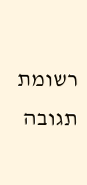רשומת תגובה